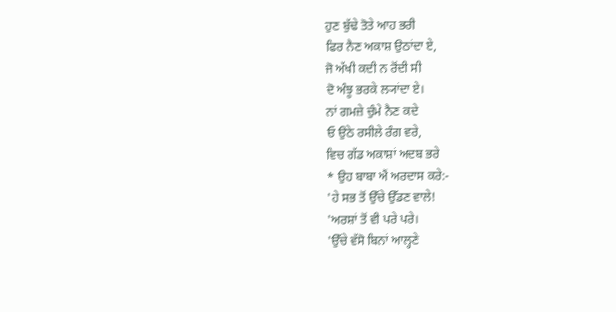ਹੁਣ ਬੁੱਢੇ ਤੋਤੇ ਆਹ ਭਰੀ
ਫਿਰ ਨੈਣ ਅਕਾਸ਼ ਉਠਾਂਦਾ ਏ,
ਜੋ ਅੱਖੀ ਕਦੀ ਨ ਰੋਂਦੀ ਸੀ
ਦੋ ਅੰਝੂ ਭਰਕੇ ਲ੍ਯਾਂਦਾ ਏ।
ਨਾਂ ਗਮਜ਼ੇ ਚੁੰਮੇ ਨੈਣ ਕਦੇ
ਓ ਉਠੇ ਰਸੀਲੇ ਰੰਗ ਵਰੇ,
ਵਿਚ ਗੱਡ ਅਕਾਸ਼ਾਂ ਅਦਬ ਭਰੇ
* ਉਹ ਬਾਬਾ ਐਂ ਅਰਦਾਸ ਕਰੇ:-
'ਹੇ ਸਭ ਤੋਂ ਉੱਚੇ ਉੱਡਣ ਵਾਲੇ!
'ਅਰਸ਼ਾਂ ਤੋਂ ਵੀ ਪਰੇ ਪਰੇ।
'ਉੱਚੇ ਵੱਸੋ ਬਿਨਾਂ ਆਲ੍ਹਣੇ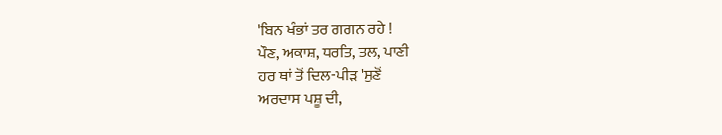'ਬਿਨ ਖੰਭਾਂ ਤਰ ਗਗਨ ਰਹੇ !
ਪੌਣ, ਅਕਾਸ਼, ਧਰਤਿ, ਤਲ, ਪਾਣੀ
ਹਰ ਥਾਂ ਤੋਂ ਦਿਲ-ਪੀੜ 'ਸੁਣੋਂ
ਅਰਦਾਸ ਪਸ਼ੂ ਦੀ,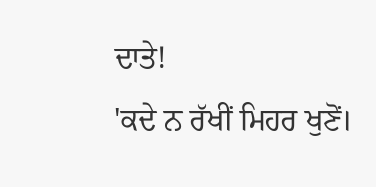ਦਾਤੇ!
'ਕਦੇ ਨ ਰੱਖੀਂ ਮਿਹਰ ਖੁਣੋਂ।